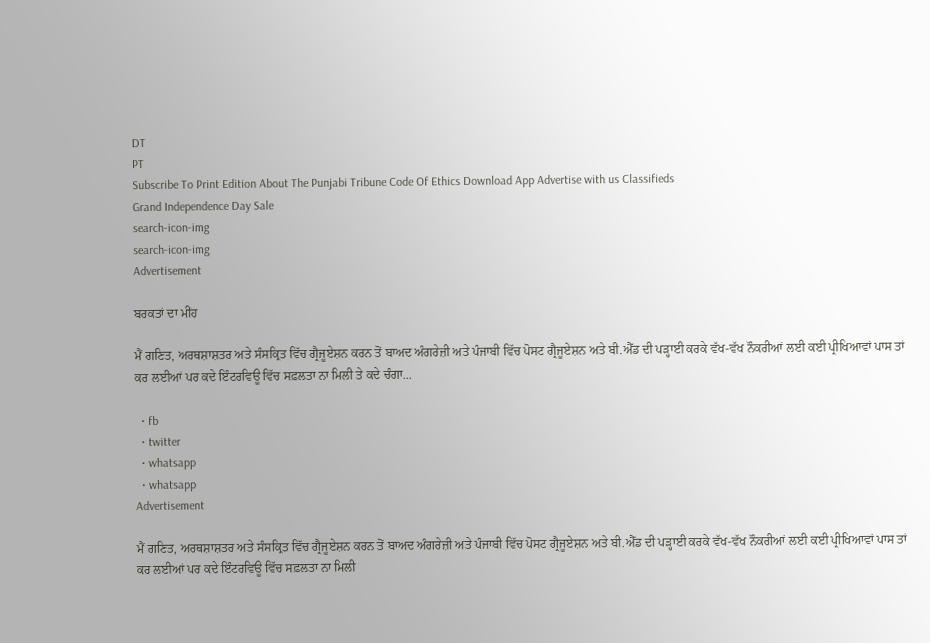DT
PT
Subscribe To Print Edition About The Punjabi Tribune Code Of Ethics Download App Advertise with us Classifieds
Grand Independence Day Sale
search-icon-img
search-icon-img
Advertisement

ਬਰਕਤਾਂ ਦਾ ਮੀਂਹ

ਮੈਂ ਗਣਿਤ, ਅਰਥਸ਼ਾਸ਼ਤਰ ਅਤੇ ਸੰਸਕ੍ਰਿਤ ਵਿੱਚ ਗ੍ਰੈਜੂਏਸ਼ਨ ਕਰਨ ਤੋਂ ਬਾਅਦ ਅੰਗਰੇਜ਼ੀ ਅਤੇ ਪੰਜਾਬੀ ਵਿੱਚ ਪੋਸਟ ਗ੍ਰੈਜੂਏਸ਼ਨ ਅਤੇ ਬੀ.ਐੱਡ ਦੀ ਪੜ੍ਹਾਈ ਕਰਕੇ ਵੱਖ-ਵੱਖ ਨੌਕਰੀਆਂ ਲਈ ਕਈ ਪ੍ਰੀਖਿਆਵਾਂ ਪਾਸ ਤਾਂ ਕਰ ਲਈਆਂ ਪਰ ਕਦੇ ਇੰਟਰਵਿਊ ਵਿੱਚ ਸਫ਼ਲਤਾ ਨਾ ਮਿਲੀ ਤੇ ਕਦੇ ਚੰਗਾ...

  • fb
  • twitter
  • whatsapp
  • whatsapp
Advertisement

ਮੈਂ ਗਣਿਤ, ਅਰਥਸ਼ਾਸ਼ਤਰ ਅਤੇ ਸੰਸਕ੍ਰਿਤ ਵਿੱਚ ਗ੍ਰੈਜੂਏਸ਼ਨ ਕਰਨ ਤੋਂ ਬਾਅਦ ਅੰਗਰੇਜ਼ੀ ਅਤੇ ਪੰਜਾਬੀ ਵਿੱਚ ਪੋਸਟ ਗ੍ਰੈਜੂਏਸ਼ਨ ਅਤੇ ਬੀ.ਐੱਡ ਦੀ ਪੜ੍ਹਾਈ ਕਰਕੇ ਵੱਖ-ਵੱਖ ਨੌਕਰੀਆਂ ਲਈ ਕਈ ਪ੍ਰੀਖਿਆਵਾਂ ਪਾਸ ਤਾਂ ਕਰ ਲਈਆਂ ਪਰ ਕਦੇ ਇੰਟਰਵਿਊ ਵਿੱਚ ਸਫ਼ਲਤਾ ਨਾ ਮਿਲੀ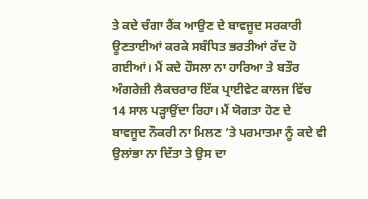ਤੇ ਕਦੇ ਚੰਗਾ ਰੈਂਕ ਆਉਣ ਦੇ ਬਾਵਜੂਦ ਸਰਕਾਰੀ ਊਣਤਾਈਆਂ ਕਰਕੇ ਸਬੰਧਿਤ ਭਰਤੀਆਂ ਰੱਦ ਹੋ ਗਈਆਂ। ਮੈਂ ਕਦੇ ਹੌਸਲਾ ਨਾ ਹਾਰਿਆ ਤੇ ਬਤੌਰ ਅੰਗਰੇਜ਼ੀ ਲੈਕਚਰਾਰ ਇੱਕ ਪ੍ਰਾਈਵੇਟ ਕਾਲਜ ਵਿੱਚ 14 ਸਾਲ ਪੜ੍ਹਾਉਂਦਾ ਰਿਹਾ। ਮੈਂ ਯੋਗਤਾ ਹੋਣ ਦੇ ਬਾਵਜੂਦ ਨੌਕਰੀ ਨਾ ਮਿਲਣ ’ਤੇ ਪਰਮਾਤਮਾ ਨੂੰ ਕਦੇ ਵੀ ਉਲਾਂਭਾ ਨਾ ਦਿੱਤਾ ਤੇ ਉਸ ਦਾ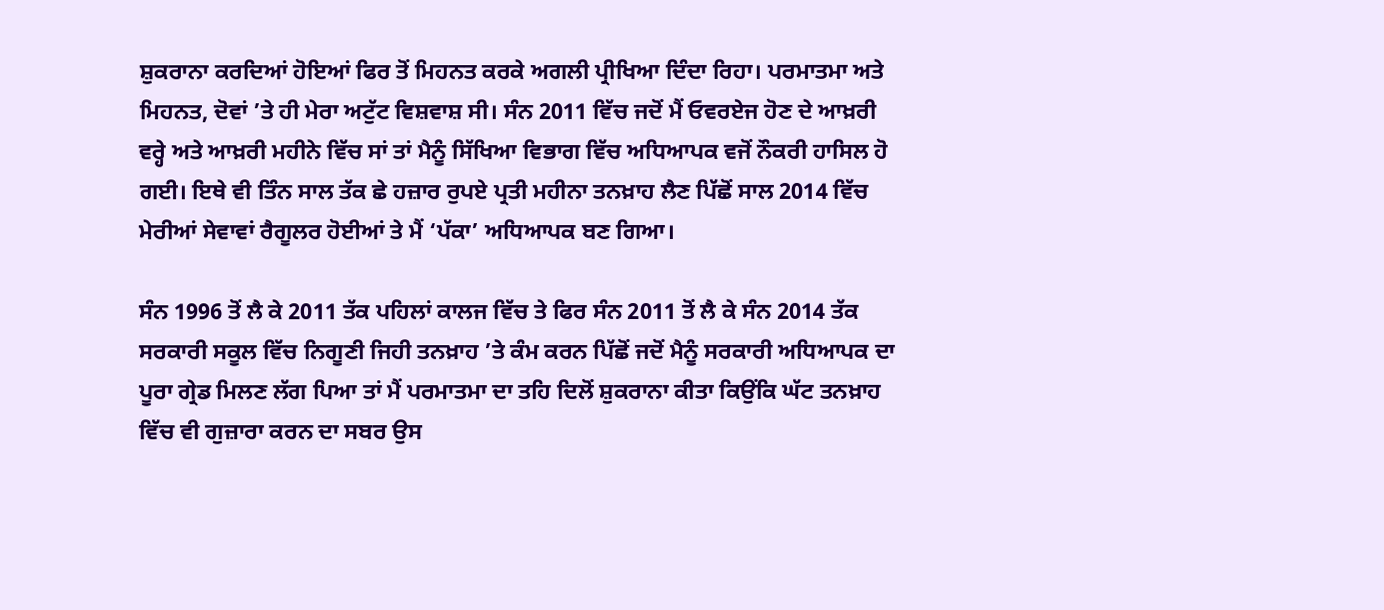ਸ਼ੁਕਰਾਨਾ ਕਰਦਿਆਂ ਹੋਇਆਂ ਫਿਰ ਤੋਂ ਮਿਹਨਤ ਕਰਕੇ ਅਗਲੀ ਪ੍ਰੀਖਿਆ ਦਿੰਦਾ ਰਿਹਾ। ਪਰਮਾਤਮਾ ਅਤੇ ਮਿਹਨਤ, ਦੋਵਾਂ ’ਤੇ ਹੀ ਮੇਰਾ ਅਟੁੱਟ ਵਿਸ਼ਵਾਸ਼ ਸੀ। ਸੰਨ 2011 ਵਿੱਚ ਜਦੋਂ ਮੈਂ ਓਵਰਏਜ ਹੋਣ ਦੇ ਆਖ਼ਰੀ ਵਰ੍ਹੇ ਅਤੇ ਆਖ਼ਰੀ ਮਹੀਨੇ ਵਿੱਚ ਸਾਂ ਤਾਂ ਮੈਨੂੰ ਸਿੱਖਿਆ ਵਿਭਾਗ ਵਿੱਚ ਅਧਿਆਪਕ ਵਜੋਂ ਨੌਕਰੀ ਹਾਸਿਲ ਹੋ ਗਈ। ਇਥੇ ਵੀ ਤਿੰਨ ਸਾਲ ਤੱਕ ਛੇ ਹਜ਼ਾਰ ਰੁਪਏ ਪ੍ਰਤੀ ਮਹੀਨਾ ਤਨਖ਼ਾਹ ਲੈਣ ਪਿੱਛੋਂ ਸਾਲ 2014 ਵਿੱਚ ਮੇਰੀਆਂ ਸੇਵਾਵਾਂ ਰੈਗੂਲਰ ਹੋਈਆਂ ਤੇ ਮੈਂ ‘ਪੱਕਾ’ ਅਧਿਆਪਕ ਬਣ ਗਿਆ।

ਸੰਨ 1996 ਤੋਂ ਲੈ ਕੇ 2011 ਤੱਕ ਪਹਿਲਾਂ ਕਾਲਜ ਵਿੱਚ ਤੇ ਫਿਰ ਸੰਨ 2011 ਤੋਂ ਲੈ ਕੇ ਸੰਨ 2014 ਤੱਕ ਸਰਕਾਰੀ ਸਕੂਲ ਵਿੱਚ ਨਿਗੂਣੀ ਜਿਹੀ ਤਨਖ਼ਾਹ ’ਤੇ ਕੰਮ ਕਰਨ ਪਿੱਛੋਂ ਜਦੋਂ ਮੈਨੂੰ ਸਰਕਾਰੀ ਅਧਿਆਪਕ ਦਾ ਪੂਰਾ ਗ੍ਰੇਡ ਮਿਲਣ ਲੱਗ ਪਿਆ ਤਾਂ ਮੈਂ ਪਰਮਾਤਮਾ ਦਾ ਤਹਿ ਦਿਲੋਂ ਸ਼ੁਕਰਾਨਾ ਕੀਤਾ ਕਿਉਂਕਿ ਘੱਟ ਤਨਖ਼ਾਹ ਵਿੱਚ ਵੀ ਗੁਜ਼ਾਰਾ ਕਰਨ ਦਾ ਸਬਰ ਉਸ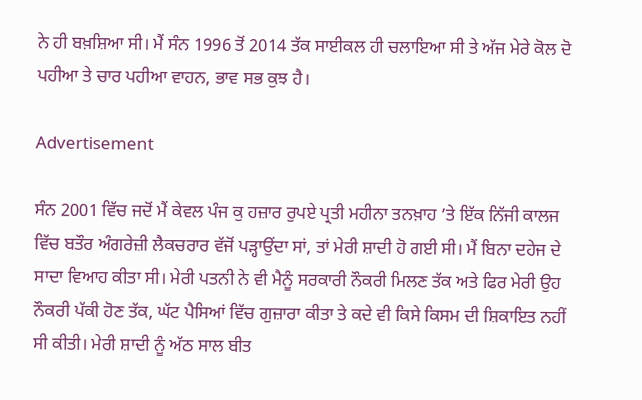ਨੇ ਹੀ ਬਖ਼ਸ਼ਿਆ ਸੀ। ਮੈਂ ਸੰਨ 1996 ਤੋਂ 2014 ਤੱਕ ਸਾਈਕਲ ਹੀ ਚਲਾਇਆ ਸੀ ਤੇ ਅੱਜ ਮੇਰੇ ਕੋਲ ਦੋ ਪਹੀਆ ਤੇ ਚਾਰ ਪਹੀਆ ਵਾਹਨ, ਭਾਵ ਸਭ ਕੁਝ ਹੈ।

Advertisement

ਸੰਨ 2001 ਵਿੱਚ ਜਦੋਂ ਮੈਂ ਕੇਵਲ ਪੰਜ ਕੁ ਹਜ਼ਾਰ ਰੁਪਏ ਪ੍ਰਤੀ ਮਹੀਨਾ ਤਨਖ਼ਾਹ ’ਤੇ ਇੱਕ ਨਿੱਜੀ ਕਾਲਜ ਵਿੱਚ ਬਤੌਰ ਅੰਗਰੇਜ਼ੀ ਲੈਕਚਰਾਰ ਵੱਜੋਂ ਪੜ੍ਹਾਉਂਦਾ ਸਾਂ, ਤਾਂ ਮੇਰੀ ਸ਼ਾਦੀ ਹੋ ਗਈ ਸੀ। ਮੈਂ ਬਿਨਾ ਦਹੇਜ ਦੇ ਸਾਦਾ ਵਿਆਹ ਕੀਤਾ ਸੀ। ਮੇਰੀ ਪਤਨੀ ਨੇ ਵੀ ਮੈਨੂੰ ਸਰਕਾਰੀ ਨੌਕਰੀ ਮਿਲਣ ਤੱਕ ਅਤੇ ਫਿਰ ਮੇਰੀ ਉਹ ਨੌਕਰੀ ਪੱਕੀ ਹੋਣ ਤੱਕ, ਘੱਟ ਪੈਸਿਆਂ ਵਿੱਚ ਗੁਜ਼ਾਰਾ ਕੀਤਾ ਤੇ ਕਦੇ ਵੀ ਕਿਸੇ ਕਿਸਮ ਦੀ ਸ਼ਿਕਾਇਤ ਨਹੀਂ ਸੀ ਕੀਤੀ। ਮੇਰੀ ਸ਼ਾਦੀ ਨੂੰ ਅੱਠ ਸਾਲ ਬੀਤ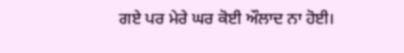ਗਏ ਪਰ ਮੇਰੇ ਘਰ ਕੋਈ ਔਲਾਦ ਨਾ ਹੋਈ।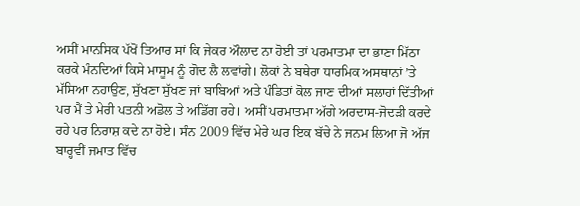ਅਸੀਂ ਮਾਨਸਿਕ ਪੱਖੋਂ ਤਿਆਰ ਸਾਂ ਕਿ ਜੇਕਰ ਔਲਾਦ ਨਾ ਹੋਈ ਤਾਂ ਪਰਮਾਤਮਾ ਦਾ ਭਾਣਾ ਮਿੱਠਾ ਕਰਕੇ ਮੰਨਦਿਆਂ ਕਿਸੇ ਮਾਸੂਮ ਨੂੰ ਗੋਦ ਲੈ ਲਵਾਂਗੇ। ਲੋਕਾਂ ਨੇ ਬਥੇਰਾ ਧਾਰਮਿਕ ਅਸਥਾਨਾਂ ’ਤੇ ਮੱਸਿਆ ਨਹਾਉਣ, ਸੁੱਖਣਾ ਸੁੱਖਣ ਜਾਂ ਬਾਬਿਆਂ ਅਤੇ ਪੰਡਿਤਾਂ ਕੋਲ ਜਾਣ ਦੀਆਂ ਸਲਾਹਾਂ ਦਿੱਤੀਆਂ ਪਰ ਮੈਂ ਤੇ ਮੇਰੀ ਪਤਨੀ ਅਡੋਲ ਤੇ ਅਡਿੱਗ ਰਹੇ। ਅਸੀਂ ਪਰਮਾਤਮਾ ਅੱਗੇ ਅਰਦਾਸ-ਜੋਦੜੀ ਕਰਦੇ ਰਹੇ ਪਰ ਨਿਰਾਸ਼ ਕਦੇ ਨਾ ਹੋਏ। ਸੰਨ 2009 ਵਿੱਚ ਮੇਰੇ ਘਰ ਇਕ ਬੱਚੇ ਨੇ ਜਨਮ ਲਿਆ ਜੋ ਅੱਜ ਬਾਰ੍ਹਵੀਂ ਜਮਾਤ ਵਿੱਚ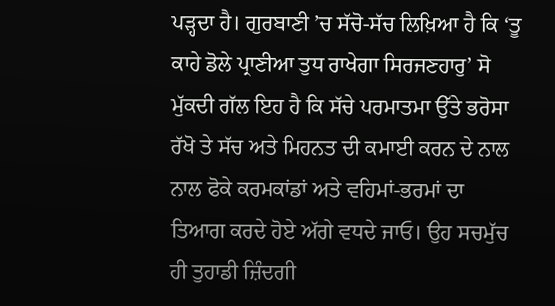ਪੜ੍ਹਦਾ ਹੈ। ਗੁਰਬਾਣੀ ’ਚ ਸੱਚੋ-ਸੱਚ ਲਿਖ਼ਿਆ ਹੈ ਕਿ ‘ਤੂ ਕਾਹੇ ਡੋਲੇ ਪ੍ਰਾਣੀਆ ਤੁਧ ਰਾਖੇਗਾ ਸਿਰਜਣਹਾਰੁ’ ਸੋ ਮੁੱਕਦੀ ਗੱਲ ਇਹ ਹੈ ਕਿ ਸੱਚੇ ਪਰਮਾਤਮਾ ਉੱਤੇ ਭਰੋਸਾ ਰੱਖੋ ਤੇ ਸੱਚ ਅਤੇ ਮਿਹਨਤ ਦੀ ਕਮਾਈ ਕਰਨ ਦੇ ਨਾਲ ਨਾਲ ਫੋਕੇ ਕਰਮਕਾਂਡਾਂ ਅਤੇ ਵਹਿਮਾਂ-ਭਰਮਾਂ ਦਾ ਤਿਆਗ ਕਰਦੇ ਹੋਏ ਅੱਗੇ ਵਧਦੇ ਜਾਓ। ਉਹ ਸਚਮੁੱਚ ਹੀ ਤੁਹਾਡੀ ਜ਼ਿੰਦਗੀ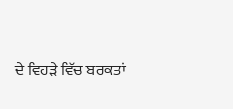ਦੇ ਵਿਹੜੇ ਵਿੱਚ ਬਰਕਤਾਂ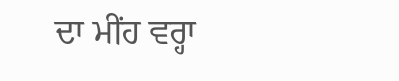ਦਾ ਮੀਂਹ ਵਰ੍ਹਾ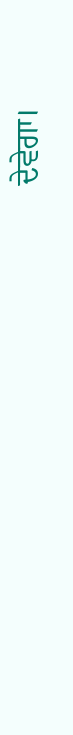ਦੇਵੇਗਾ।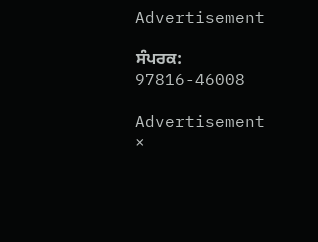Advertisement

ਸੰਪਰਕ: 97816-46008

Advertisement
×